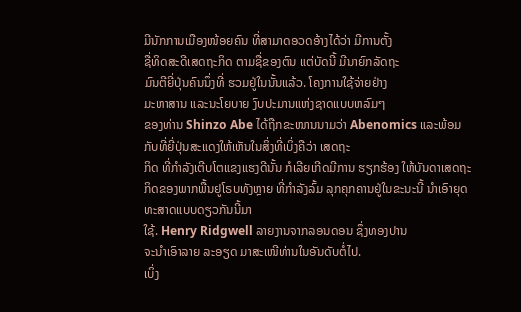ມີນັກການເມືອງໜ້ອຍຄົນ ທີ່ສາມາດອວດອ້າງໄດ້ວ່າ ມີການຕັ້ງ
ຊື່ທິດສະດີເສດຖະກິດ ຕາມຊື່ຂອງຕົນ ແຕ່ບັດນີ້ ມີນາຍົກລັດຖະ
ມົນຕີຍີ່ປຸ່ນຄົນນຶ່ງທີ່ ຮວມຢູ່ໃນນັ້ນແລ້ວ. ໂຄງການໃຊ້ຈ່າຍຢ່າງ
ມະຫາສານ ແລະນະໂຍບາຍ ງົບປະມານແຫ່ງຊາດແບບຫລົມໆ
ຂອງທ່ານ Shinzo Abe ໄດ້ຖືກຂະໜານນາມວ່າ Abenomics ແລະພ້ອມກັບທີ່ຍີ່ປຸ່ນສະແດງໃຫ້ເຫັນໃນສິ່ງທີ່ເບິ່ງຄືວ່າ ເສດຖະ
ກິດ ທີ່ກໍາລັງເຕີບໂຕແຂງແຮງດີນັ້ນ ກໍເລີຍເກີດມີການ ຮຽກຮ້ອງ ໃຫ້ບັນດາເສດຖະກິດຂອງພາກພື້ນຢູໂຣບທັງຫຼາຍ ທີ່ກໍາລັງລົ້ມ ລຸກຄຸກຄານຢູ່ໃນຂະນະນີ້ ນໍາເອົາຍຸດທະສາດແບບດຽວກັນນີ້ມາ
ໃຊ້. Henry Ridgwell ລາຍງານຈາກລອນດອນ ຊຶ່ງທອງປານ
ຈະນໍາເອົາລາຍ ລະອຽດ ມາສະເໜີທ່ານໃນອັນດັບຕໍ່ໄປ.
ເບິ່ງ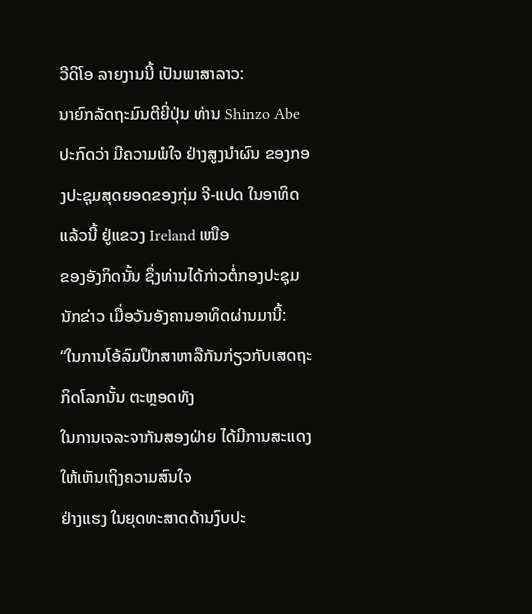ວີດິໂອ ລາຍງານນີ້ ເປັນພາສາລາວ:
ນາຍົກລັດຖະມົນຕີຍີ່ປຸ່ນ ທ່ານ Shinzo Abe ປະກົດວ່າ ມີຄວາມພໍໃຈ ຢ່າງສູງນໍາຜົນ ຂອງກອງປະຊຸມສຸດຍອດຂອງກຸ່ມ ຈີ-ແປດ ໃນອາທິດແລ້ວນີ້ ຢູ່ແຂວງ Ireland ເໜືອ
ຂອງອັງກິດນັ້ນ ຊຶ່ງທ່ານໄດ້ກ່າວຕໍ່ກອງປະຊຸມນັກຂ່າວ ເມື່ອວັນອັງຄານອາທິດຜ່ານມານີ້:
“ໃນການໂອ້ລົມປຶກສາຫາລືກັນກ່ຽວກັບເສດຖະກິດໂລກນັ້ນ ຕະຫຼອດທັງ
ໃນການເຈລະຈາກັນສອງຝ່າຍ ໄດ້ມີການສະແດງໃຫ້ເຫັນເຖິງຄວາມສົນໃຈ
ຢ່າງແຮງ ໃນຍຸດທະສາດດ້ານງົບປະ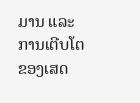ມານ ແລະການເຕີບໂຕຂອງເສດ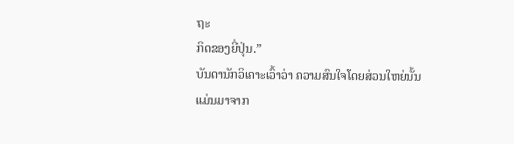ຖະ
ກິດຂອງຍີ່ປຸ່ນ.”
ບັນດານັກວິເຄາະເວົ້າວ່າ ຄວາມສົນໃຈໂດຍສ່ວນໃຫຍ່ນັ້ນແມ່ນມາຈາກ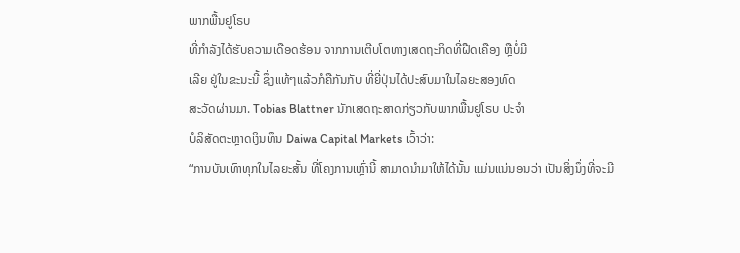ພາກພື້ນຢູໂຣບ
ທີ່ກໍາລັງໄດ້ຮັບຄວາມເດືອດຮ້ອນ ຈາກການເຕີບໂຕທາງເສດຖະກິດທີ່ຝືດເຄືອງ ຫຼືບໍ່ມີ
ເລີຍ ຢູ່ໃນຂະນະນີ້ ຊຶ່ງແທ້ໆແລ້ວກໍຄືກັນກັບ ທີ່ຍີ່ປຸ່ນໄດ້ປະສົບມາໃນໄລຍະສອງທົດ
ສະວັດຜ່ານມາ. Tobias Blattner ນັກເສດຖະສາດກ່ຽວກັບພາກພື້ນຢູໂຣບ ປະຈໍາ
ບໍລິສັດຕະຫຼາດເງິນທຶນ Daiwa Capital Markets ເວົ້າວ່າ:
“ການບັນເທົາທຸກໃນໄລຍະສັ້ນ ທີ່ໂຄງການເຫຼົ່ານີ້ ສາມາດນໍາມາໃຫ້ໄດ້ນັ້ນ ແມ່ນແນ່ນອນວ່າ ເປັນສິ່ງນຶ່ງທີ່ຈະມີ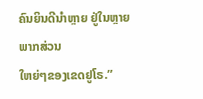ຄົນຍິນດີນໍາຫຼາຍ ຢູ່ໃນຫຼາຍພາກສ່ວນ
ໃຫຍ່ໆຂອງເຂດຢູໂຣ.”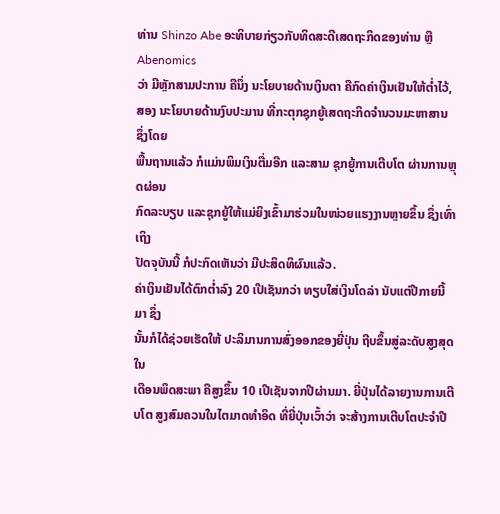ທ່ານ Shinzo Abe ອະທິບາຍກ່ຽວກັບທິດສະດີເສດຖະກິດຂອງທ່ານ ຫຼື Abenomics
ວ່າ ມີຫຼັກສາມປະການ ຄືນຶ່ງ ນະໂຍບາຍດ້ານເງິນຕາ ຄືກົດຄ່າເງິນເຢັນໃຫ້ຕໍ່າໄວ້, ສອງ ນະໂຍບາຍດ້ານງົບປະມານ ທີ່ກະຕຸກຊຸກຍູ້ເສດຖະກິດຈໍານວນມະຫາສານ ຊຶ່ງໂດຍ
ພື້ນຖານແລ້ວ ກໍແມ່ນພິມເງິນຕື່ມອີກ ແລະສາມ ຊຸກຍູ້ການເຕີບໂຕ ຜ່ານການຫຼຸດຜ່ອນ
ກົດລະບຽບ ແລະຊຸກຍູ້ໃຫ້ແມ່ຍິງເຂົ້າມາຮ່ວມໃນໜ່ວຍແຮງງານຫຼາຍຂຶ້ນ ຊຶ່ງເທົ່າເຖິງ
ປັດຈຸບັນນີ້ ກໍປະກົດເຫັນວ່າ ມີປະສິດທິຜົນແລ້ວ.
ຄ່າເງິນເຢັນໄດ້ຕົກຕໍ່າລົງ 20 ເປີເຊັນກວ່າ ທຽບໃສ່ເງິນໂດລ່າ ນັບແຕ່ປີກາຍນີ້ມາ ຊຶ່ງ
ນັ້ນກໍໄດ້ຊ່ວຍເຮັດໃຫ້ ປະລິມານການສົ່ງອອກຂອງຍີ່ປຸ່ນ ຖີບຂຶ້ນສູ່ລະດັບສູງສຸດໃນ
ເດືອນພຶດສະພາ ຄືສູງຂຶ້ນ 10 ເປີເຊັນຈາກປີຜ່ານມາ. ຍີ່ປຸ່ນໄດ້ລາຍງານການເຕີບໂຕ ສູງສົມຄວນໃນໄຕມາດທໍາອິດ ທີ່ຍີ່ປຸ່ນເວົ້າວ່າ ຈະສ້າງການເຕີບໂຕປະຈໍາປີ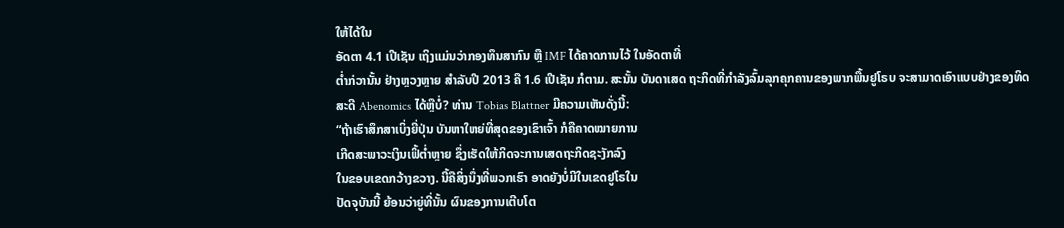ໃຫ້ໄດ້ໃນ
ອັດຕາ 4.1 ເປີເຊັນ ເຖິງແມ່ນວ່າກອງທຶນສາກົນ ຫຼື IMF ໄດ້ຄາດການໄວ້ ໃນອັດຕາທີ່
ຕໍ່າກ່ວານັ້ນ ຢ່າງຫຼວງຫຼາຍ ສໍາລັບປີ 2013 ຄື 1.6 ເປີເຊັນ ກໍຕາມ. ສະນັ້ນ ບັນດາເສດ ຖະກິດທີ່ກໍາລັງລົ້ມລຸກຄຸກຄານຂອງພາກພື້ນຢູໂຣບ ຈະສາມາດເອົາແບບຢ່າງຂອງທິດ
ສະດີ Abenomics ໄດ້ຫຼືບໍ່? ທ່ານ Tobias Blattner ມີຄວາມເຫັນດັ່ງນີ້:
“ຖ້າເຮົາສຶກສາເບິ່ງຍີ່ປຸ່ນ ບັນຫາໃຫຍ່ທີ່ສຸດຂອງເຂົາເຈົ້າ ກໍຄືຄາດໝາຍການ
ເກີດສະພາວະເງິນເຟິ້ຕໍ່າຫຼາຍ ຊຶ່ງເຮັດໃຫ້ກິດຈະການເສດຖະກິດຊະງັກລົງ
ໃນຂອບເຂດກວ້າງຂວາງ. ນີ້ຄືສິ່ງນຶ່ງທີ່ພວກເຮົາ ອາດຍັງບໍ່ມີໃນເຂດຢູໂຣໃນ
ປັດຈຸບັນນີ້ ຍ້ອນວ່າຍູ່ທີ່ນັ້ນ ຜົນຂອງການເຕີບໂຕ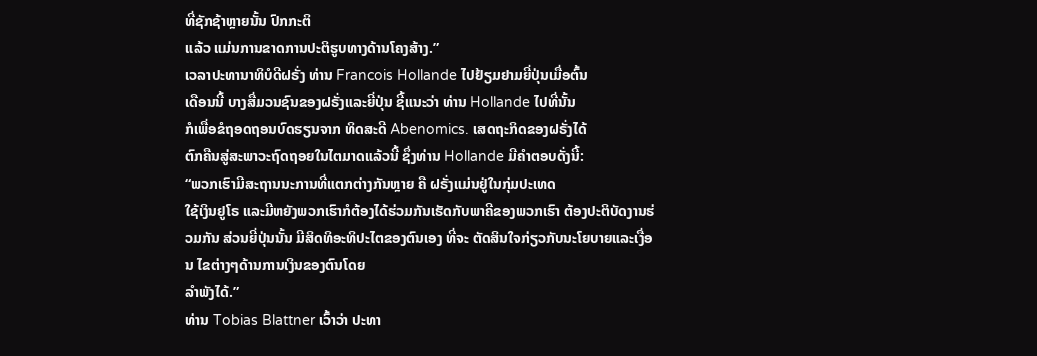ທີ່ຊັກຊ້າຫຼາຍນັ້ນ ປົກກະຕິ
ແລ້ວ ແມ່ນການຂາດການປະຕິຮູບທາງດ້ານໂຄງສ້າງ.”
ເວລາປະທານາທິບໍດີຝຣັ່ງ ທ່ານ Francois Hollande ໄປຢ້ຽມຢາມຍີ່ປຸ່ນເມື່ອຕົ້ນ
ເດືອນນີ້ ບາງສື່ມວນຊົນຂອງຝຣັ່ງແລະຍີ່ປຸ່ນ ຊີ້ແນະວ່າ ທ່ານ Hollande ໄປທີ່ນັ້ນ
ກໍເພື່ອຂໍຖອດຖອນບົດຮຽນຈາກ ທິດສະດີ Abenomics. ເສດຖະກິດຂອງຝຣັ່ງໄດ້
ຕົກຄືນສູ່ສະພາວະຖົດຖອຍໃນໄຕມາດແລ້ວນີ້ ຊຶ່ງທ່ານ Hollande ມີຄໍາຕອບດັ່ງນີ້:
“ພວກເຮົາມີສະຖານນະການທີ່ແຕກຕ່າງກັນຫຼາຍ ຄື ຝຣັ່ງແມ່ນຢູ່ໃນກຸ່ມປະເທດ
ໃຊ້ເງິນຢູໂຣ ແລະມີຫຍັງພວກເຮົາກໍຕ້ອງໄດ້ຮ່ວມກັນເຮັດກັບພາຄີຂອງພວກເຮົາ ຕ້ອງປະຕິບັດງານຮ່ວມກັນ ສ່ວນຍີ່ປຸ່ນນັ້ນ ມີສິດທິອະທິປະໄຕຂອງຕົນເອງ ທີ່ຈະ ຕັດສິນໃຈກ່ຽວກັບນະໂຍບາຍແລະເງື່ອນ ໄຂຕ່າງໆດ້ານການເງິນຂອງຕົນໂດຍ
ລໍາພັງໄດ້.”
ທ່ານ Tobias Blattner ເວົ້າວ່າ ປະທາ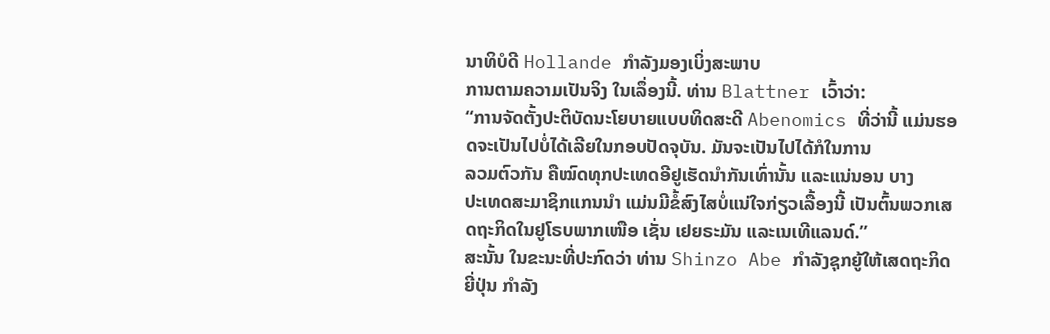ນາທິບໍດີ Hollande ກໍາລັງມອງເບິ່ງສະພາບ
ການຕາມຄວາມເປັນຈິງ ໃນເລຶ່ອງນີ້. ທ່ານ Blattner ເວົ້າວ່າ:
“ການຈັດຕັ້ງປະຕິບັດນະໂຍບາຍແບບທິດສະດີ Abenomics ທີ່ວ່ານີ້ ແມ່ນຮອດຈະເປັນໄປບໍ່ໄດ້ເລີຍໃນກອບປັດຈຸບັນ. ມັນຈະເປັນໄປໄດ້ກໍໃນການ
ລວມຕົວກັນ ຄືໝົດທຸກປະເທດອີຢູເຮັດນໍາກັນເທົ່ານັ້ນ ແລະແນ່ນອນ ບາງ
ປະເທດສະມາຊິກແກນນໍາ ແມ່ນມີຂໍ້ສົງໄສບໍ່ແນ່ໃຈກ່ຽວເລື້ອງນີ້ ເປັນຕົ້ນພວກເສດຖະກິດໃນຢູໂຣບພາກເໜືອ ເຊັ່ນ ເຢຍຣະມັນ ແລະເນເທີແລນດ໌.”
ສະນັ້ນ ໃນຂະນະທີ່ປະກົດວ່າ ທ່ານ Shinzo Abe ກໍາລັງຊຸກຍູ້ໃຫ້ເສດຖະກິດຍີ່ປຸ່ນ ກໍາລັງ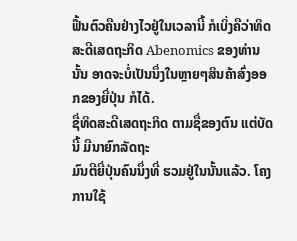ຟື້ນຕົວຄືນຢ່າງໄວຢູ່ໃນເວລານີ້ ກໍເບິ່ງຄືວ່າທິດສະດີເສດຖະກິດ Abenomics ຂອງທ່ານນັ້ນ ອາດຈະບໍ່ເປັນນຶ່ງໃນຫຼາຍໆສິນຄ້າສົ່ງອອກຂອງຍີ່ປຸ່ນ ກໍໄດ້.
ຊື່ທິດສະດີເສດຖະກິດ ຕາມຊື່ຂອງຕົນ ແຕ່ບັດນີ້ ມີນາຍົກລັດຖະ
ມົນຕີຍີ່ປຸ່ນຄົນນຶ່ງທີ່ ຮວມຢູ່ໃນນັ້ນແລ້ວ. ໂຄງການໃຊ້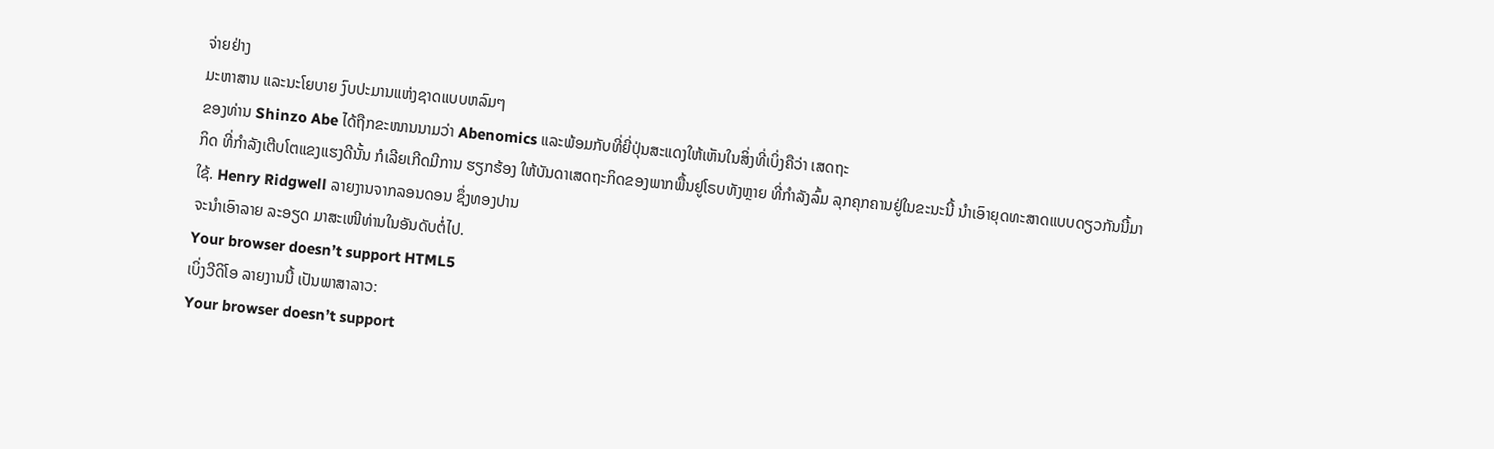ຈ່າຍຢ່າງ
ມະຫາສານ ແລະນະໂຍບາຍ ງົບປະມານແຫ່ງຊາດແບບຫລົມໆ
ຂອງທ່ານ Shinzo Abe ໄດ້ຖືກຂະໜານນາມວ່າ Abenomics ແລະພ້ອມກັບທີ່ຍີ່ປຸ່ນສະແດງໃຫ້ເຫັນໃນສິ່ງທີ່ເບິ່ງຄືວ່າ ເສດຖະ
ກິດ ທີ່ກໍາລັງເຕີບໂຕແຂງແຮງດີນັ້ນ ກໍເລີຍເກີດມີການ ຮຽກຮ້ອງ ໃຫ້ບັນດາເສດຖະກິດຂອງພາກພື້ນຢູໂຣບທັງຫຼາຍ ທີ່ກໍາລັງລົ້ມ ລຸກຄຸກຄານຢູ່ໃນຂະນະນີ້ ນໍາເອົາຍຸດທະສາດແບບດຽວກັນນີ້ມາ
ໃຊ້. Henry Ridgwell ລາຍງານຈາກລອນດອນ ຊຶ່ງທອງປານ
ຈະນໍາເອົາລາຍ ລະອຽດ ມາສະເໜີທ່ານໃນອັນດັບຕໍ່ໄປ.
Your browser doesn’t support HTML5
ເບິ່ງວີດິໂອ ລາຍງານນີ້ ເປັນພາສາລາວ:
Your browser doesn’t support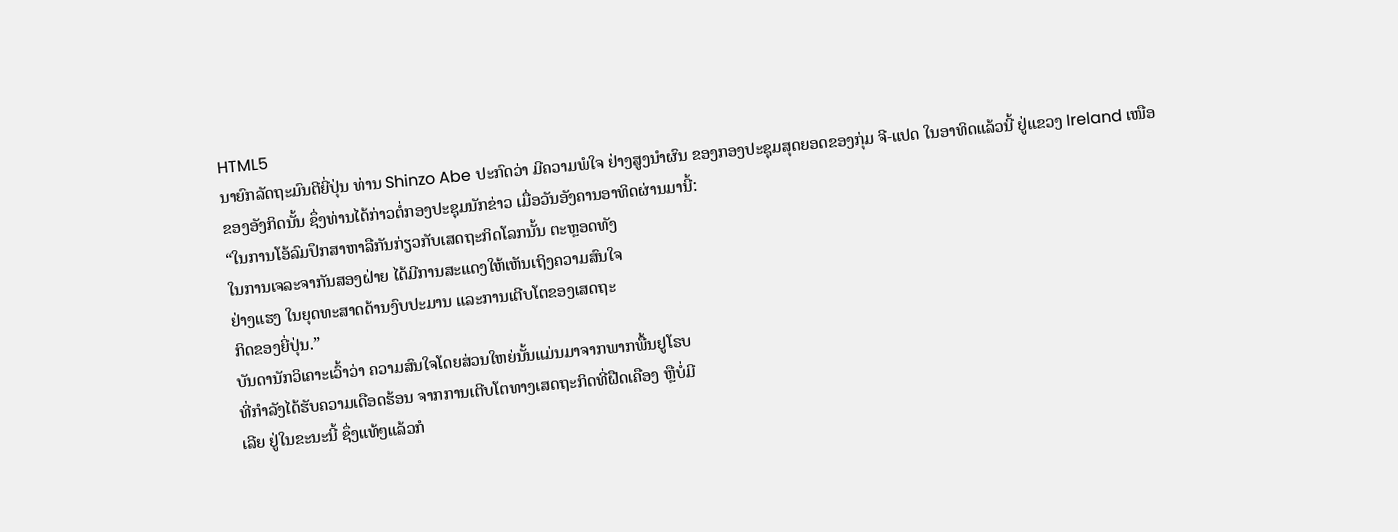HTML5
ນາຍົກລັດຖະມົນຕີຍີ່ປຸ່ນ ທ່ານ Shinzo Abe ປະກົດວ່າ ມີຄວາມພໍໃຈ ຢ່າງສູງນໍາຜົນ ຂອງກອງປະຊຸມສຸດຍອດຂອງກຸ່ມ ຈີ-ແປດ ໃນອາທິດແລ້ວນີ້ ຢູ່ແຂວງ Ireland ເໜືອ
ຂອງອັງກິດນັ້ນ ຊຶ່ງທ່ານໄດ້ກ່າວຕໍ່ກອງປະຊຸມນັກຂ່າວ ເມື່ອວັນອັງຄານອາທິດຜ່ານມານີ້:
“ໃນການໂອ້ລົມປຶກສາຫາລືກັນກ່ຽວກັບເສດຖະກິດໂລກນັ້ນ ຕະຫຼອດທັງ
ໃນການເຈລະຈາກັນສອງຝ່າຍ ໄດ້ມີການສະແດງໃຫ້ເຫັນເຖິງຄວາມສົນໃຈ
ຢ່າງແຮງ ໃນຍຸດທະສາດດ້ານງົບປະມານ ແລະການເຕີບໂຕຂອງເສດຖະ
ກິດຂອງຍີ່ປຸ່ນ.”
ບັນດານັກວິເຄາະເວົ້າວ່າ ຄວາມສົນໃຈໂດຍສ່ວນໃຫຍ່ນັ້ນແມ່ນມາຈາກພາກພື້ນຢູໂຣບ
ທີ່ກໍາລັງໄດ້ຮັບຄວາມເດືອດຮ້ອນ ຈາກການເຕີບໂຕທາງເສດຖະກິດທີ່ຝືດເຄືອງ ຫຼືບໍ່ມີ
ເລີຍ ຢູ່ໃນຂະນະນີ້ ຊຶ່ງແທ້ໆແລ້ວກໍ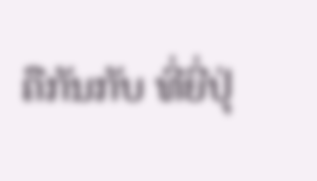ຄືກັນກັບ ທີ່ຍີ່ປຸ່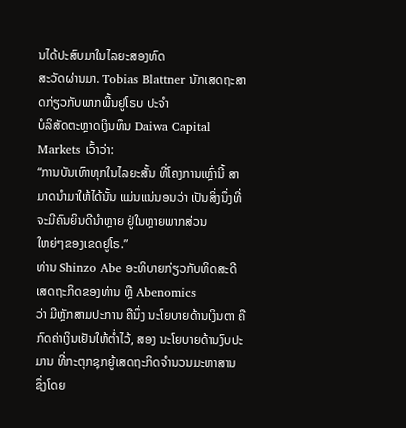ນໄດ້ປະສົບມາໃນໄລຍະສອງທົດ
ສະວັດຜ່ານມາ. Tobias Blattner ນັກເສດຖະສາດກ່ຽວກັບພາກພື້ນຢູໂຣບ ປະຈໍາ
ບໍລິສັດຕະຫຼາດເງິນທຶນ Daiwa Capital Markets ເວົ້າວ່າ:
“ການບັນເທົາທຸກໃນໄລຍະສັ້ນ ທີ່ໂຄງການເຫຼົ່ານີ້ ສາມາດນໍາມາໃຫ້ໄດ້ນັ້ນ ແມ່ນແນ່ນອນວ່າ ເປັນສິ່ງນຶ່ງທີ່ຈະມີຄົນຍິນດີນໍາຫຼາຍ ຢູ່ໃນຫຼາຍພາກສ່ວນ
ໃຫຍ່ໆຂອງເຂດຢູໂຣ.”
ທ່ານ Shinzo Abe ອະທິບາຍກ່ຽວກັບທິດສະດີເສດຖະກິດຂອງທ່ານ ຫຼື Abenomics
ວ່າ ມີຫຼັກສາມປະການ ຄືນຶ່ງ ນະໂຍບາຍດ້ານເງິນຕາ ຄືກົດຄ່າເງິນເຢັນໃຫ້ຕໍ່າໄວ້, ສອງ ນະໂຍບາຍດ້ານງົບປະມານ ທີ່ກະຕຸກຊຸກຍູ້ເສດຖະກິດຈໍານວນມະຫາສານ ຊຶ່ງໂດຍ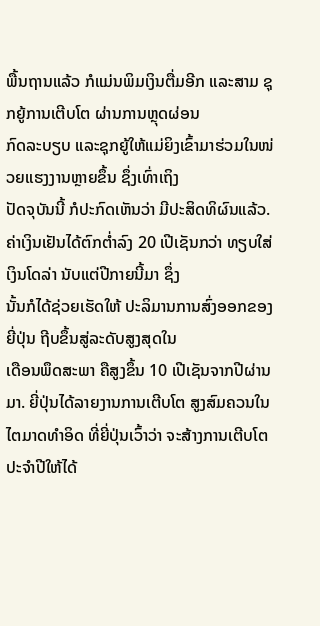ພື້ນຖານແລ້ວ ກໍແມ່ນພິມເງິນຕື່ມອີກ ແລະສາມ ຊຸກຍູ້ການເຕີບໂຕ ຜ່ານການຫຼຸດຜ່ອນ
ກົດລະບຽບ ແລະຊຸກຍູ້ໃຫ້ແມ່ຍິງເຂົ້າມາຮ່ວມໃນໜ່ວຍແຮງງານຫຼາຍຂຶ້ນ ຊຶ່ງເທົ່າເຖິງ
ປັດຈຸບັນນີ້ ກໍປະກົດເຫັນວ່າ ມີປະສິດທິຜົນແລ້ວ.
ຄ່າເງິນເຢັນໄດ້ຕົກຕໍ່າລົງ 20 ເປີເຊັນກວ່າ ທຽບໃສ່ເງິນໂດລ່າ ນັບແຕ່ປີກາຍນີ້ມາ ຊຶ່ງ
ນັ້ນກໍໄດ້ຊ່ວຍເຮັດໃຫ້ ປະລິມານການສົ່ງອອກຂອງຍີ່ປຸ່ນ ຖີບຂຶ້ນສູ່ລະດັບສູງສຸດໃນ
ເດືອນພຶດສະພາ ຄືສູງຂຶ້ນ 10 ເປີເຊັນຈາກປີຜ່ານມາ. ຍີ່ປຸ່ນໄດ້ລາຍງານການເຕີບໂຕ ສູງສົມຄວນໃນໄຕມາດທໍາອິດ ທີ່ຍີ່ປຸ່ນເວົ້າວ່າ ຈະສ້າງການເຕີບໂຕປະຈໍາປີໃຫ້ໄດ້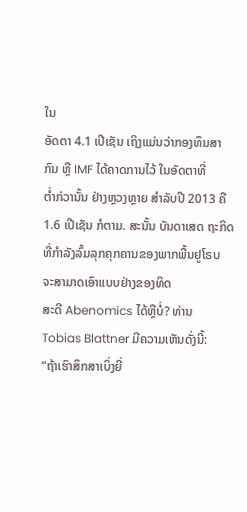ໃນ
ອັດຕາ 4.1 ເປີເຊັນ ເຖິງແມ່ນວ່າກອງທຶນສາກົນ ຫຼື IMF ໄດ້ຄາດການໄວ້ ໃນອັດຕາທີ່
ຕໍ່າກ່ວານັ້ນ ຢ່າງຫຼວງຫຼາຍ ສໍາລັບປີ 2013 ຄື 1.6 ເປີເຊັນ ກໍຕາມ. ສະນັ້ນ ບັນດາເສດ ຖະກິດທີ່ກໍາລັງລົ້ມລຸກຄຸກຄານຂອງພາກພື້ນຢູໂຣບ ຈະສາມາດເອົາແບບຢ່າງຂອງທິດ
ສະດີ Abenomics ໄດ້ຫຼືບໍ່? ທ່ານ Tobias Blattner ມີຄວາມເຫັນດັ່ງນີ້:
“ຖ້າເຮົາສຶກສາເບິ່ງຍີ່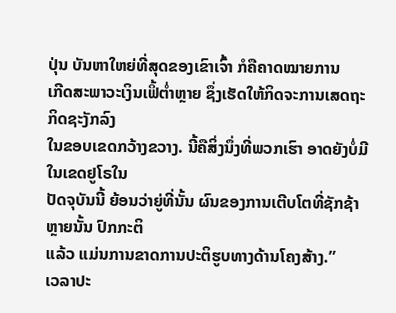ປຸ່ນ ບັນຫາໃຫຍ່ທີ່ສຸດຂອງເຂົາເຈົ້າ ກໍຄືຄາດໝາຍການ
ເກີດສະພາວະເງິນເຟິ້ຕໍ່າຫຼາຍ ຊຶ່ງເຮັດໃຫ້ກິດຈະການເສດຖະກິດຊະງັກລົງ
ໃນຂອບເຂດກວ້າງຂວາງ. ນີ້ຄືສິ່ງນຶ່ງທີ່ພວກເຮົາ ອາດຍັງບໍ່ມີໃນເຂດຢູໂຣໃນ
ປັດຈຸບັນນີ້ ຍ້ອນວ່າຍູ່ທີ່ນັ້ນ ຜົນຂອງການເຕີບໂຕທີ່ຊັກຊ້າຫຼາຍນັ້ນ ປົກກະຕິ
ແລ້ວ ແມ່ນການຂາດການປະຕິຮູບທາງດ້ານໂຄງສ້າງ.”
ເວລາປະ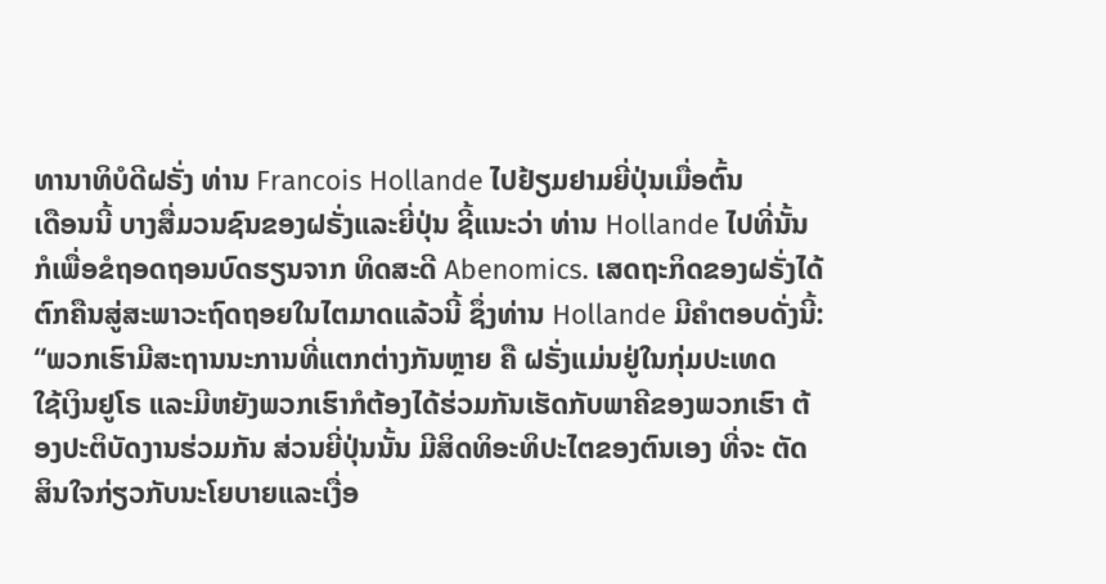ທານາທິບໍດີຝຣັ່ງ ທ່ານ Francois Hollande ໄປຢ້ຽມຢາມຍີ່ປຸ່ນເມື່ອຕົ້ນ
ເດືອນນີ້ ບາງສື່ມວນຊົນຂອງຝຣັ່ງແລະຍີ່ປຸ່ນ ຊີ້ແນະວ່າ ທ່ານ Hollande ໄປທີ່ນັ້ນ
ກໍເພື່ອຂໍຖອດຖອນບົດຮຽນຈາກ ທິດສະດີ Abenomics. ເສດຖະກິດຂອງຝຣັ່ງໄດ້
ຕົກຄືນສູ່ສະພາວະຖົດຖອຍໃນໄຕມາດແລ້ວນີ້ ຊຶ່ງທ່ານ Hollande ມີຄໍາຕອບດັ່ງນີ້:
“ພວກເຮົາມີສະຖານນະການທີ່ແຕກຕ່າງກັນຫຼາຍ ຄື ຝຣັ່ງແມ່ນຢູ່ໃນກຸ່ມປະເທດ
ໃຊ້ເງິນຢູໂຣ ແລະມີຫຍັງພວກເຮົາກໍຕ້ອງໄດ້ຮ່ວມກັນເຮັດກັບພາຄີຂອງພວກເຮົາ ຕ້ອງປະຕິບັດງານຮ່ວມກັນ ສ່ວນຍີ່ປຸ່ນນັ້ນ ມີສິດທິອະທິປະໄຕຂອງຕົນເອງ ທີ່ຈະ ຕັດສິນໃຈກ່ຽວກັບນະໂຍບາຍແລະເງື່ອ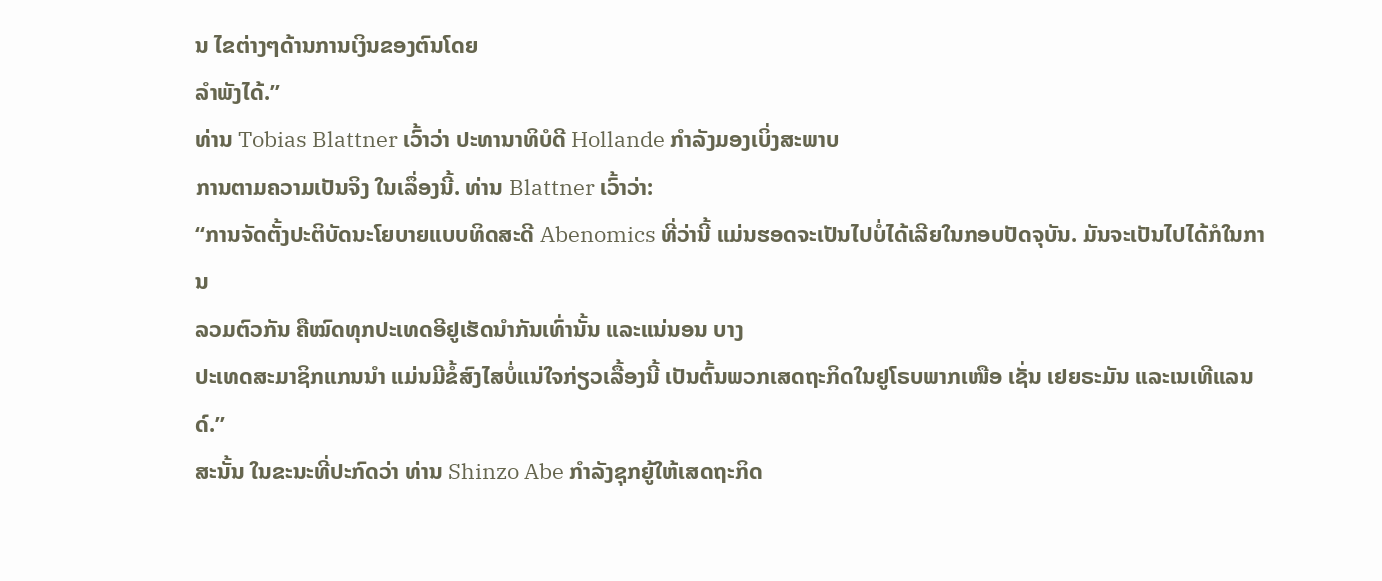ນ ໄຂຕ່າງໆດ້ານການເງິນຂອງຕົນໂດຍ
ລໍາພັງໄດ້.”
ທ່ານ Tobias Blattner ເວົ້າວ່າ ປະທານາທິບໍດີ Hollande ກໍາລັງມອງເບິ່ງສະພາບ
ການຕາມຄວາມເປັນຈິງ ໃນເລຶ່ອງນີ້. ທ່ານ Blattner ເວົ້າວ່າ:
“ການຈັດຕັ້ງປະຕິບັດນະໂຍບາຍແບບທິດສະດີ Abenomics ທີ່ວ່ານີ້ ແມ່ນຮອດຈະເປັນໄປບໍ່ໄດ້ເລີຍໃນກອບປັດຈຸບັນ. ມັນຈະເປັນໄປໄດ້ກໍໃນການ
ລວມຕົວກັນ ຄືໝົດທຸກປະເທດອີຢູເຮັດນໍາກັນເທົ່ານັ້ນ ແລະແນ່ນອນ ບາງ
ປະເທດສະມາຊິກແກນນໍາ ແມ່ນມີຂໍ້ສົງໄສບໍ່ແນ່ໃຈກ່ຽວເລື້ອງນີ້ ເປັນຕົ້ນພວກເສດຖະກິດໃນຢູໂຣບພາກເໜືອ ເຊັ່ນ ເຢຍຣະມັນ ແລະເນເທີແລນດ໌.”
ສະນັ້ນ ໃນຂະນະທີ່ປະກົດວ່າ ທ່ານ Shinzo Abe ກໍາລັງຊຸກຍູ້ໃຫ້ເສດຖະກິດ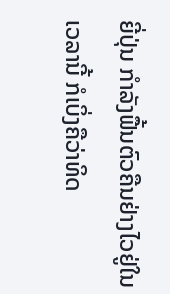ຍີ່ປຸ່ນ ກໍາລັງຟື້ນຕົວຄືນຢ່າງໄວຢູ່ໃນເວລານີ້ ກໍເບິ່ງຄືວ່າທິດ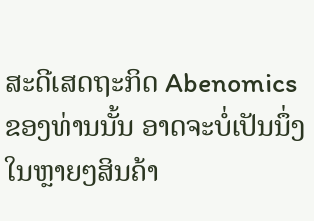ສະດີເສດຖະກິດ Abenomics ຂອງທ່ານນັ້ນ ອາດຈະບໍ່ເປັນນຶ່ງໃນຫຼາຍໆສິນຄ້າ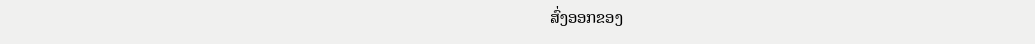ສົ່ງອອກຂອງ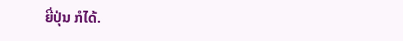ຍີ່ປຸ່ນ ກໍໄດ້.